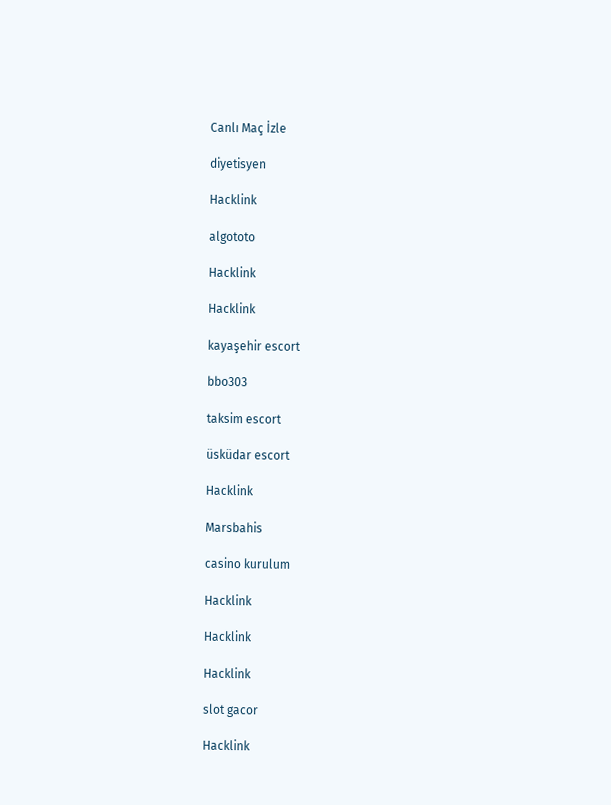Canlı Maç İzle

diyetisyen

Hacklink

algototo

Hacklink

Hacklink

kayaşehir escort

bbo303

taksim escort

üsküdar escort

Hacklink

Marsbahis

casino kurulum

Hacklink

Hacklink

Hacklink

slot gacor

Hacklink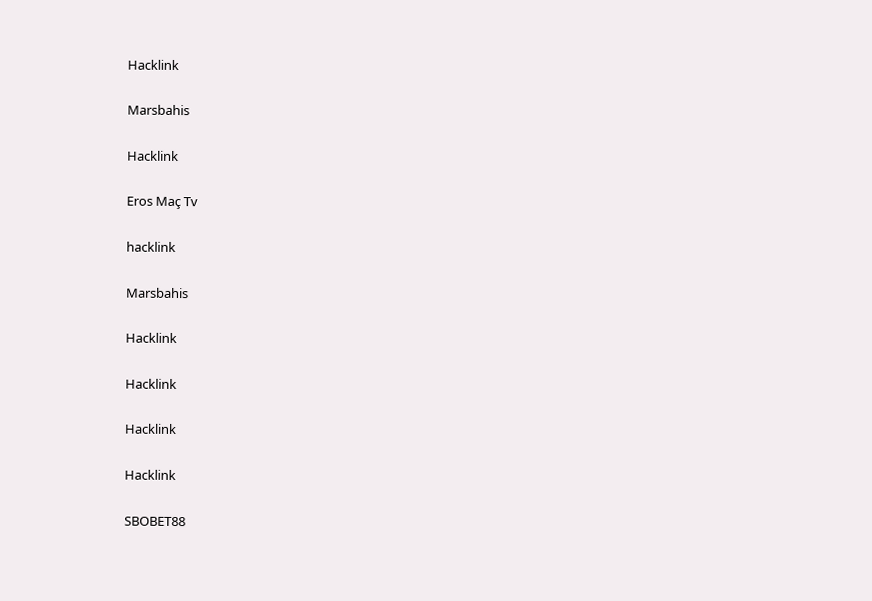Hacklink

Marsbahis

Hacklink

Eros Maç Tv

hacklink

Marsbahis

Hacklink

Hacklink

Hacklink

Hacklink

SBOBET88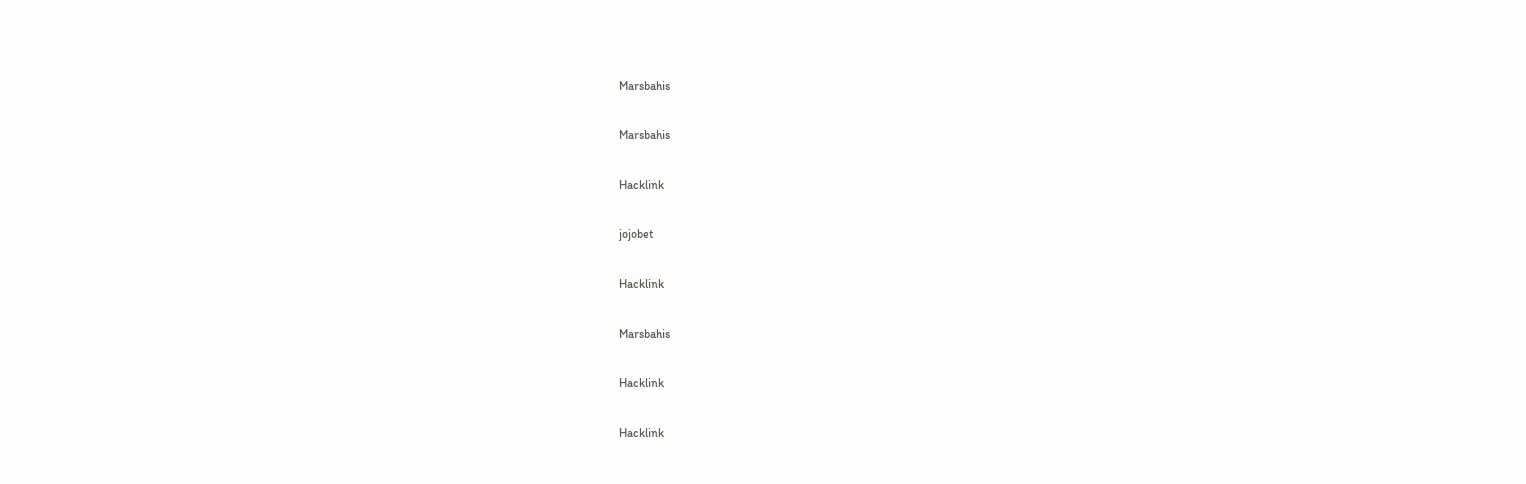Marsbahis

Marsbahis

Hacklink

jojobet

Hacklink

Marsbahis

Hacklink

Hacklink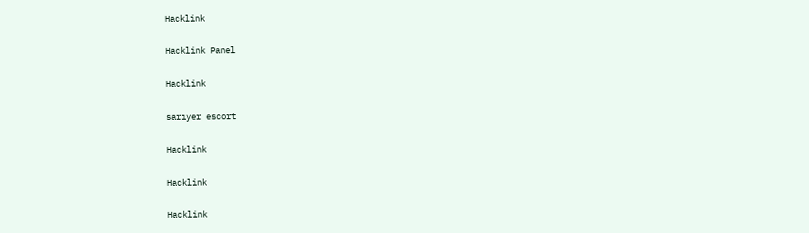Hacklink

Hacklink Panel

Hacklink

sarıyer escort

Hacklink

Hacklink

Hacklink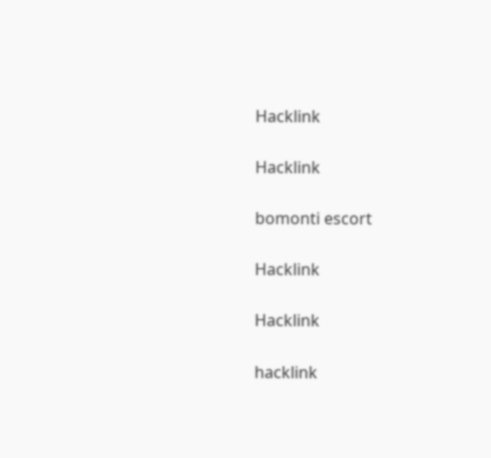Hacklink

Hacklink

bomonti escort

Hacklink

Hacklink

hacklink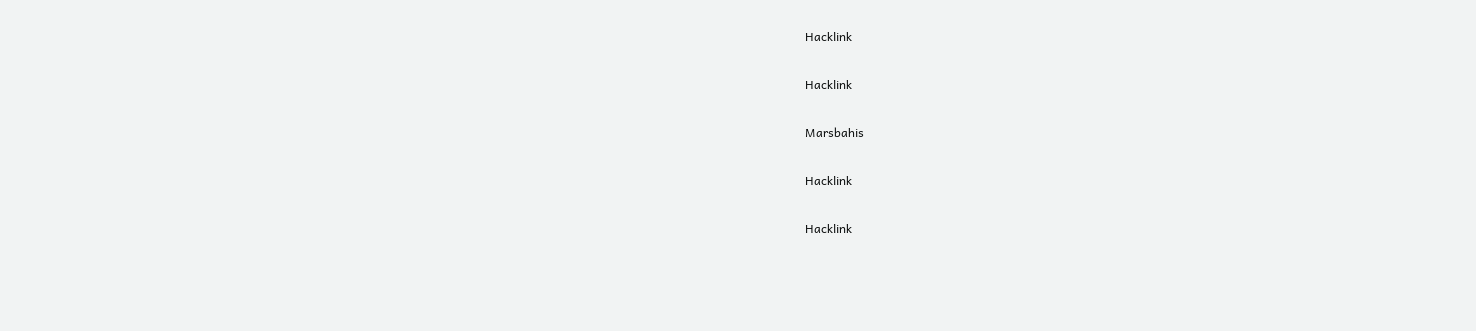Hacklink

Hacklink

Marsbahis

Hacklink

Hacklink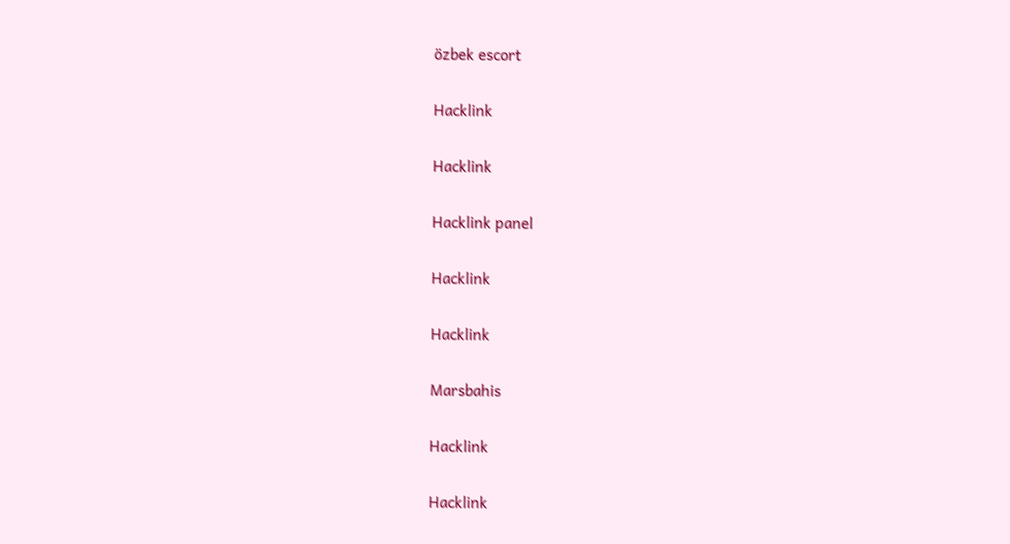özbek escort

Hacklink

Hacklink

Hacklink panel

Hacklink

Hacklink

Marsbahis

Hacklink

Hacklink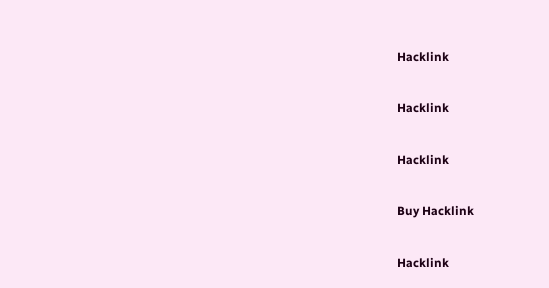Hacklink

Hacklink

Hacklink

Buy Hacklink

Hacklink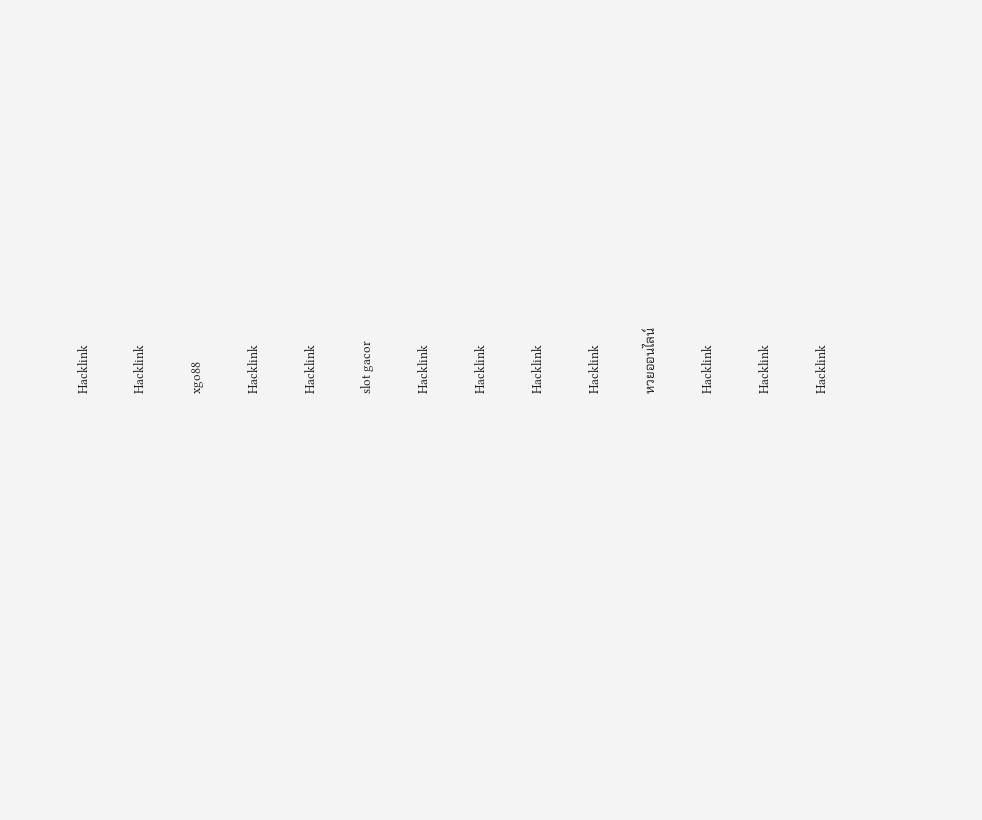Hacklink

Hacklink

xgo88

Hacklink

Hacklink

slot gacor

Hacklink

Hacklink

Hacklink

Hacklink

หวยออนไลน์

Hacklink

Hacklink

Hacklink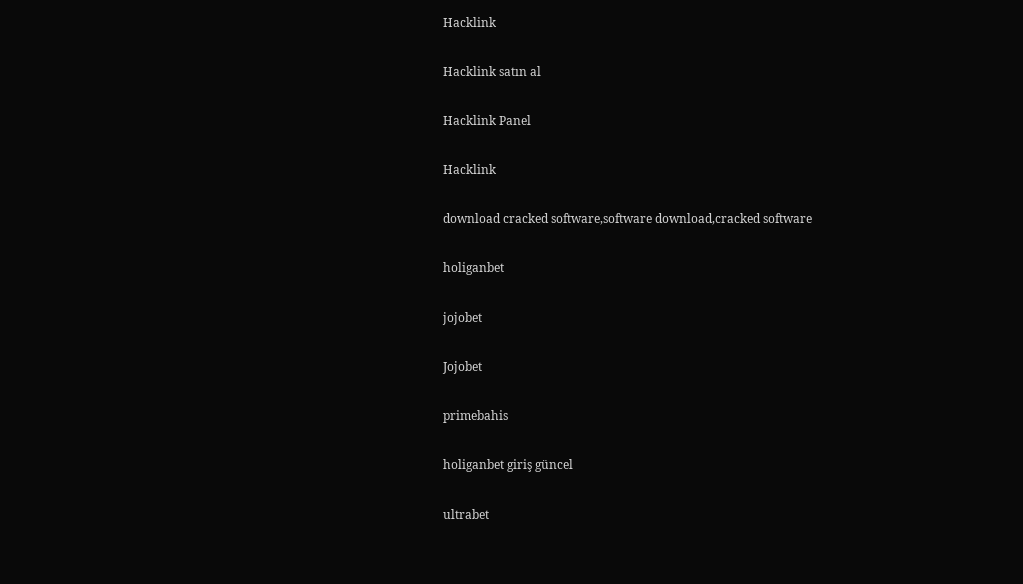Hacklink

Hacklink satın al

Hacklink Panel

Hacklink

download cracked software,software download,cracked software

holiganbet

jojobet

Jojobet

primebahis

holiganbet giriş güncel

ultrabet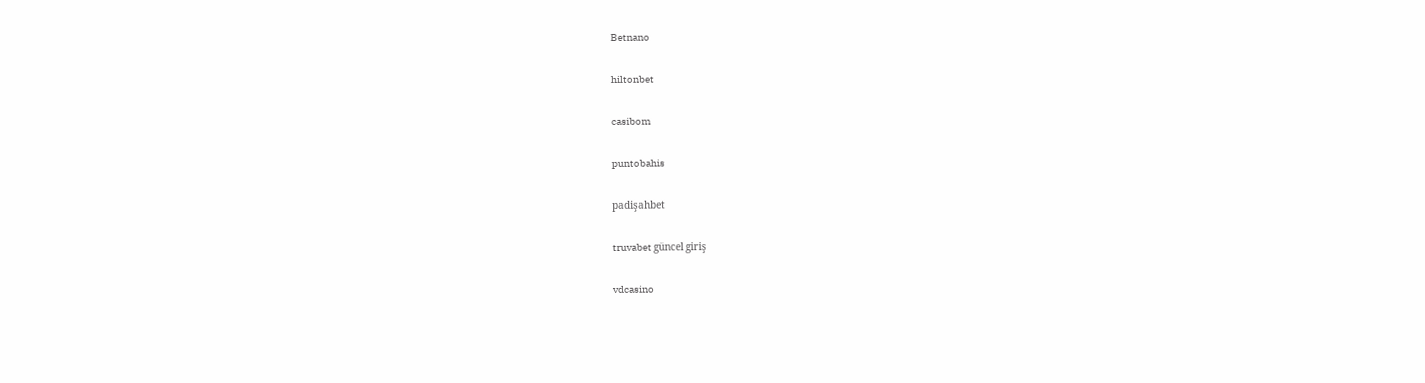Betnano

hiltonbet

casibom

puntobahis

padişahbet

truvabet güncel giriş

vdcasino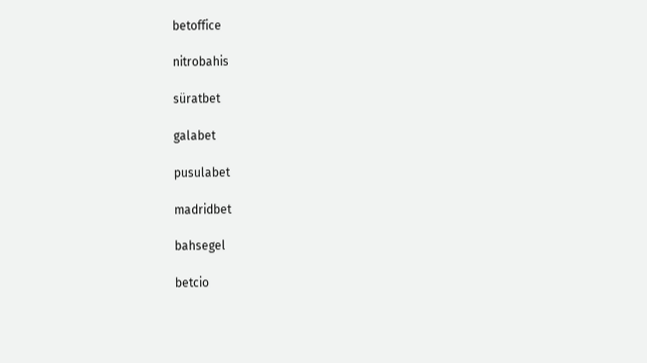betoffice

nitrobahis

süratbet

galabet

pusulabet

madridbet

bahsegel

betcio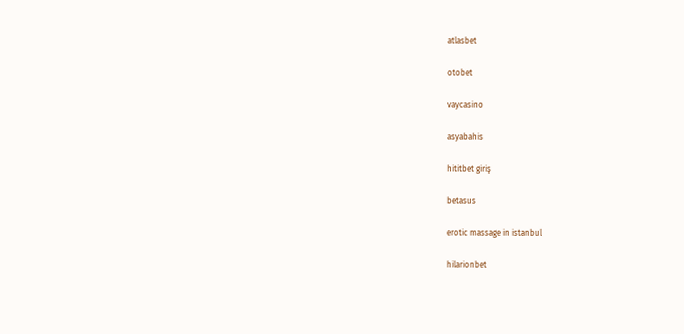atlasbet

otobet

vaycasino

asyabahis

hititbet giriş

betasus

erotic massage in istanbul

hilarionbet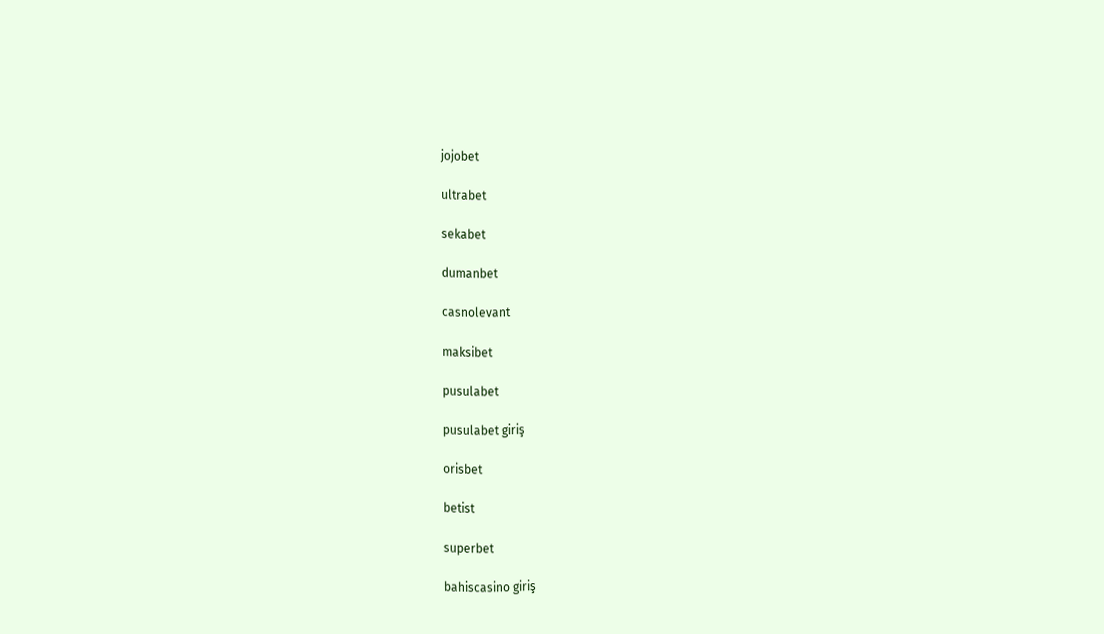jojobet

ultrabet

sekabet

dumanbet

casnolevant

maksibet

pusulabet

pusulabet giriş

orisbet

betist

superbet

bahiscasino giriş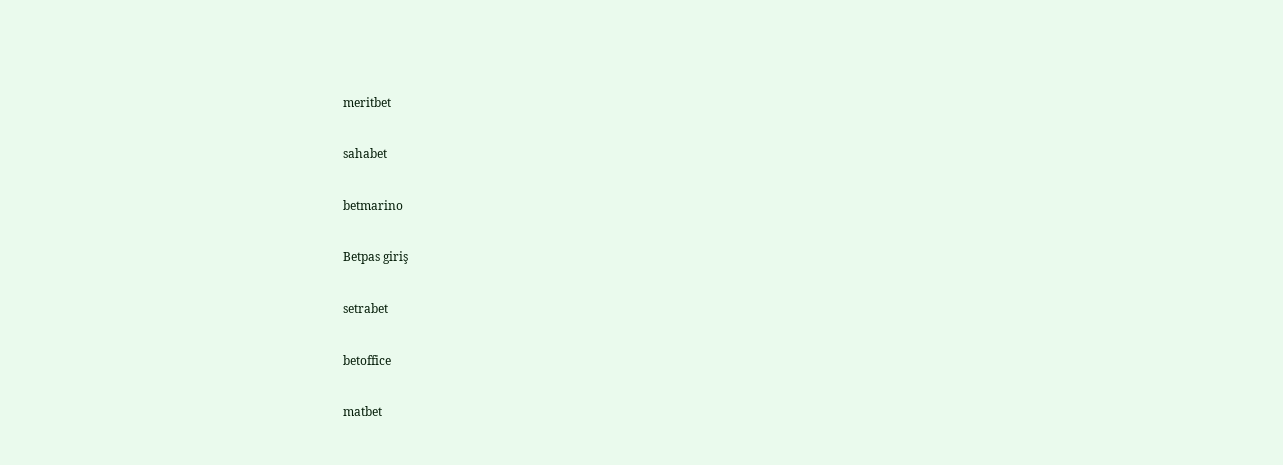meritbet

sahabet

betmarino

Betpas giriş

setrabet

betoffice

matbet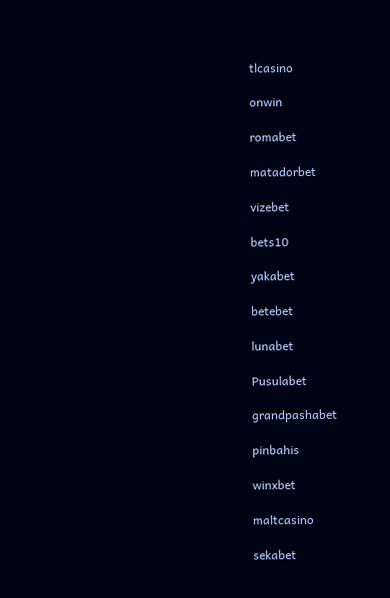tlcasino

onwin

romabet

matadorbet

vizebet

bets10

yakabet

betebet

lunabet

Pusulabet

grandpashabet

pinbahis

winxbet

maltcasino

sekabet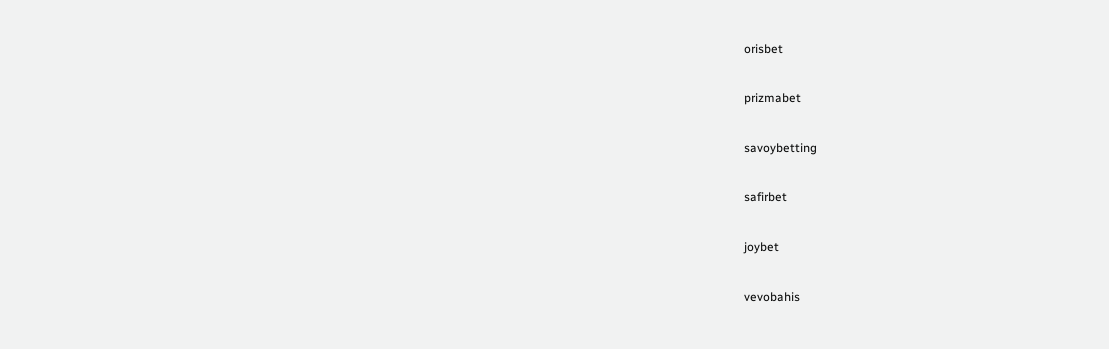orisbet

prizmabet

savoybetting

safirbet

joybet

vevobahis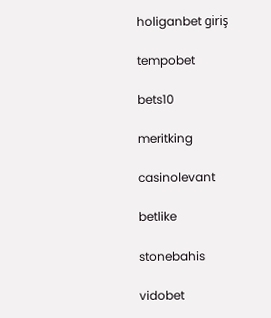holiganbet giriş

tempobet

bets10

meritking

casinolevant

betlike

stonebahis

vidobet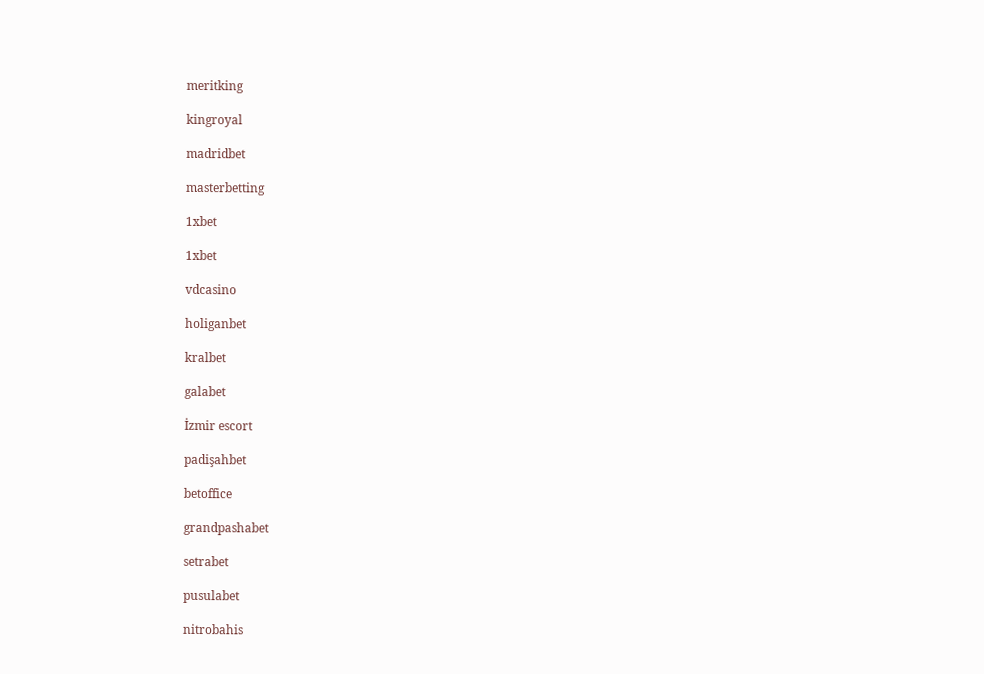meritking

kingroyal

madridbet

masterbetting

1xbet

1xbet

vdcasino

holiganbet

kralbet

galabet

İzmir escort

padişahbet

betoffice

grandpashabet

setrabet

pusulabet

nitrobahis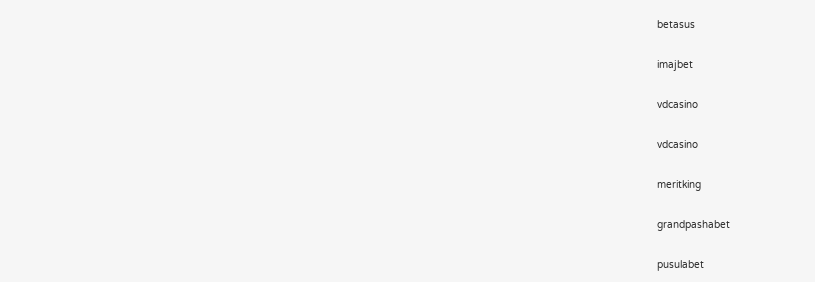betasus

imajbet

vdcasino

vdcasino

meritking

grandpashabet

pusulabet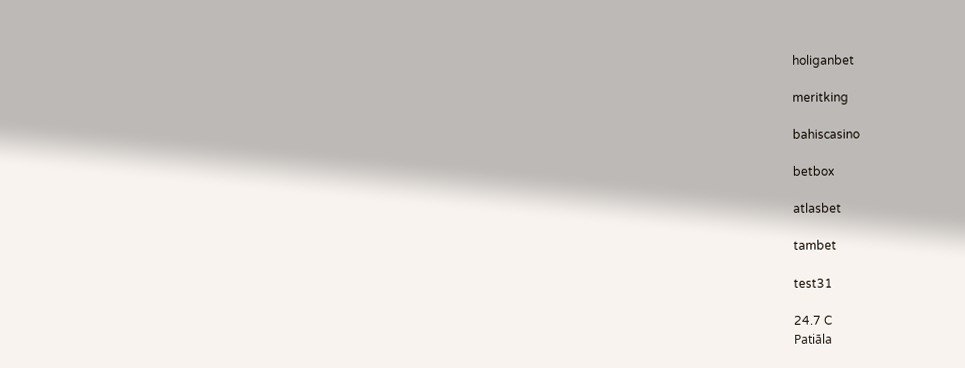holiganbet

meritking

bahiscasino

betbox

atlasbet

tambet

test31

24.7 C
Patiāla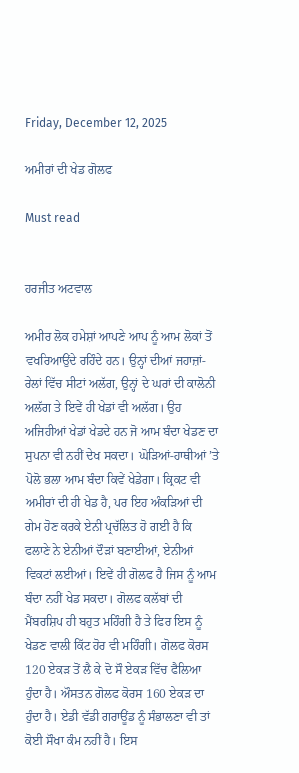Friday, December 12, 2025

ਅਮੀਰਾਂ ਦੀ ਖੇਡ ਗੋਲਫ

Must read


ਹਰਜੀਤ ਅਟਵਾਲ

ਅਮੀਰ ਲੋਕ ਹਮੇਸ਼ਾਂ ਆਪਣੇ ਆਪ ਨੂੰ ਆਮ ਲੋਕਾਂ ਤੋਂ ਵਖਰਿਆਉਂਦੇ ਰਹਿੰਦੇ ਹਨ। ਉਨ੍ਹਾਂ ਦੀਆਂ ਜਹਾਜ਼ਾਂ-ਰੇਲਾਂ ਵਿੱਚ ਸੀਟਾਂ ਅਲੱਗ, ਉਨ੍ਹਾਂ ਦੇ ਘਰਾਂ ਦੀ ਕਾਲੋਨੀ ਅਲੱਗ ਤੇ ਇਵੇਂ ਹੀ ਖੇਡਾਂ ਵੀ ਅਲੱਗ। ਉਹ ਅਜਿਹੀਆਂ ਖੇਡਾਂ ਖੇਡਦੇ ਹਨ ਜੋ ਆਮ ਬੰਦਾ ਖੇਡਣ ਦਾ ਸੁਪਨਾ ਵੀ ਨਹੀਂ ਦੇਖ ਸਕਦਾ। ਘੋੜਿਆਂ-ਹਾਥੀਆਂ ’ਤੇ ਪੋਲੋ ਭਲਾ ਆਮ ਬੰਦਾ ਕਿਵੇਂ ਖੇਡੇਗਾ। ਕ੍ਰਿਕਟ ਵੀ ਅਮੀਰਾਂ ਦੀ ਹੀ ਖੇਡ ਹੈ, ਪਰ ਇਹ ਅੰਕੜਿਆਂ ਦੀ ਗੇਮ ਹੋਣ ਕਰਕੇ ਏਨੀ ਪ੍ਰਚੱਲਿਤ ਹੋ ਗਈ ਹੈ ਕਿ ਫਲਾਣੇ ਨੇ ਏਨੀਆਂ ਦੌੜਾਂ ਬਣਾਈਆਂ, ਏਨੀਆਂ ਵਿਕਟਾਂ ਲਈਆਂ। ਇਵੇਂ ਹੀ ਗੋਲਫ ਹੈ ਜਿਸ ਨੂੰ ਆਮ ਬੰਦਾ ਨਹੀਂ ਖੇਡ ਸਕਦਾ। ਗੋਲਫ ਕਲੱਬਾਂ ਦੀ ਮੈਂਬਰਸ਼ਿਪ ਹੀ ਬਹੁਤ ਮਹਿੰਗੀ ਹੈ ਤੇ ਫਿਰ ਇਸ ਨੂੰ ਖੇਡਣ ਵਾਲੀ ਕਿੱਟ ਹੋਰ ਵੀ ਮਹਿੰਗੀ। ਗੋਲਫ ਕੋਰਸ 120 ਏਕੜ ਤੋਂ ਲੈ ਕੇ ਦੋ ਸੌ ਏਕੜ ਵਿੱਚ ਫੈਲਿਆ ਹੁੰਦਾ ਹੈ। ਔਸਤਨ ਗੋਲਫ ਕੋਰਸ 160 ਏਕੜ ਦਾ ਹੁੰਦਾ ਹੈ। ਏਡੀ ਵੱਡੀ ਗਰਾਊਂਡ ਨੂੰ ਸੰਭਾਲਣਾ ਵੀ ਤਾਂ ਕੋਈ ਸੌਖਾ ਕੰਮ ਨਹੀਂ ਹੈ। ਇਸ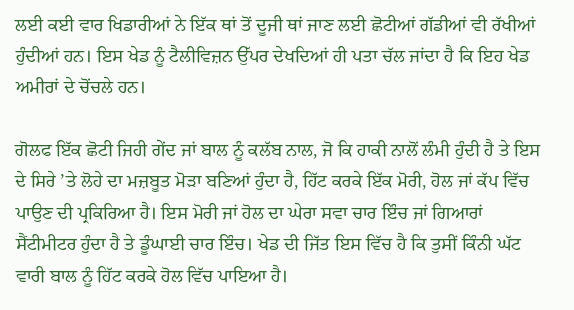ਲਈ ਕਈ ਵਾਰ ਖਿਡਾਰੀਆਂ ਨੇ ਇੱਕ ਥਾਂ ਤੋਂ ਦੂਜੀ ਥਾਂ ਜਾਣ ਲਈ ਛੋਟੀਆਂ ਗੱਡੀਆਂ ਵੀ ਰੱਖੀਆਂ ਹੁੰਦੀਆਂ ਹਨ। ਇਸ ਖੇਡ ਨੂੰ ਟੈਲੀਵਿਜ਼ਨ ਉੱਪਰ ਦੇਖਦਿਆਂ ਹੀ ਪਤਾ ਚੱਲ ਜਾਂਦਾ ਹੈ ਕਿ ਇਹ ਖੇਡ ਅਮੀਰਾਂ ਦੇ ਚੋਂਚਲੇ ਹਨ।

ਗੋਲਫ ਇੱਕ ਛੋਟੀ ਜਿਹੀ ਗੇਂਦ ਜਾਂ ਬਾਲ ਨੂੰ ਕਲੱਬ ਨਾਲ, ਜੋ ਕਿ ਹਾਕੀ ਨਾਲੋਂ ਲੰਮੀ ਹੁੰਦੀ ਹੈ ਤੇ ਇਸ ਦੇ ਸਿਰੇ ’ਤੇ ਲੋਹੇ ਦਾ ਮਜ਼ਬੂਤ ਮੋੜਾ ਬਣਿਆਂ ਹੁੰਦਾ ਹੈ, ਹਿੱਟ ਕਰਕੇ ਇੱਕ ਮੋਰੀ, ਹੋਲ ਜਾਂ ਕੱਪ ਵਿੱਚ ਪਾਉਣ ਦੀ ਪ੍ਰਕਿਰਿਆ ਹੈ। ਇਸ ਮੋਰੀ ਜਾਂ ਹੋਲ ਦਾ ਘੇਰਾ ਸਵਾ ਚਾਰ ਇੰਚ ਜਾਂ ਗਿਆਰਾਂ ਸੈਂਟੀਮੀਟਰ ਹੁੰਦਾ ਹੈ ਤੇ ਡੂੰਘਾਈ ਚਾਰ ਇੰਚ। ਖੇਡ ਦੀ ਜਿੱਤ ਇਸ ਵਿੱਚ ਹੈ ਕਿ ਤੁਸੀਂ ਕਿੰਨੀ ਘੱਟ ਵਾਰੀ ਬਾਲ ਨੂੰ ਹਿੱਟ ਕਰਕੇ ਹੋਲ ਵਿੱਚ ਪਾਇਆ ਹੈ।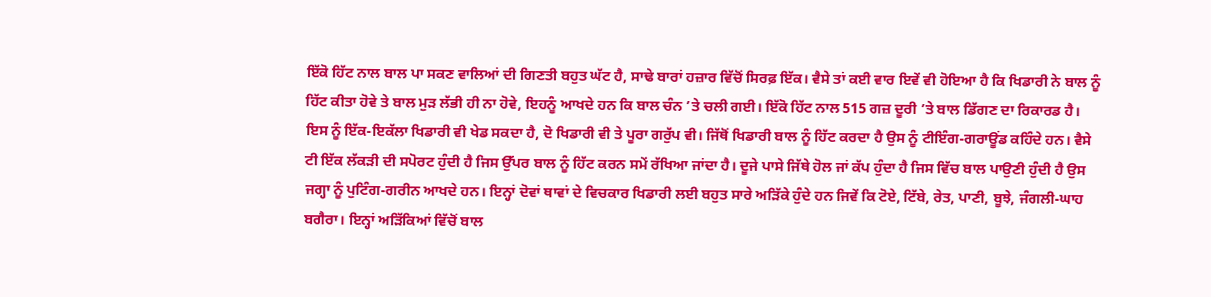ਇੱਕੋ ਹਿੱਟ ਨਾਲ ਬਾਲ ਪਾ ਸਕਣ ਵਾਲਿਆਂ ਦੀ ਗਿਣਤੀ ਬਹੁਤ ਘੱਟ ਹੈ, ਸਾਢੇ ਬਾਰਾਂ ਹਜ਼ਾਰ ਵਿੱਚੋਂ ਸਿਰਫ਼ ਇੱਕ। ਵੈਸੇ ਤਾਂ ਕਈ ਵਾਰ ਇਵੇਂ ਵੀ ਹੋਇਆ ਹੈ ਕਿ ਖਿਡਾਰੀ ਨੇ ਬਾਲ ਨੂੰ ਹਿੱਟ ਕੀਤਾ ਹੋਵੇ ਤੇ ਬਾਲ ਮੁੜ ਲੱਭੀ ਹੀ ਨਾ ਹੋਵੇ, ਇਹਨੂੰ ਆਖਦੇ ਹਨ ਕਿ ਬਾਲ ਚੰਨ ’ਤੇ ਚਲੀ ਗਈ। ਇੱਕੋ ਹਿੱਟ ਨਾਲ 515 ਗਜ਼ ਦੂਰੀ ’ਤੇ ਬਾਲ ਡਿੱਗਣ ਦਾ ਰਿਕਾਰਡ ਹੈ। ਇਸ ਨੂੰ ਇੱਕ-ਇਕੱਲਾ ਖਿਡਾਰੀ ਵੀ ਖੇਡ ਸਕਦਾ ਹੈ, ਦੋ ਖਿਡਾਰੀ ਵੀ ਤੇ ਪੂਰਾ ਗਰੁੱਪ ਵੀ। ਜਿੱਥੋਂ ਖਿਡਾਰੀ ਬਾਲ ਨੂੰ ਹਿੱਟ ਕਰਦਾ ਹੈ ਉਸ ਨੂੰ ਟੀਇੰਗ-ਗਰਾਊਂਡ ਕਹਿੰਦੇ ਹਨ। ਵੈਸੇ ਟੀ ਇੱਕ ਲੱਕੜੀ ਦੀ ਸਪੋਰਟ ਹੁੰਦੀ ਹੈ ਜਿਸ ਉੱਪਰ ਬਾਲ ਨੂੰ ਹਿੱਟ ਕਰਨ ਸਮੇਂ ਰੱਖਿਆ ਜਾਂਦਾ ਹੈ। ਦੂਜੇ ਪਾਸੇ ਜਿੱਥੇ ਹੋਲ ਜਾਂ ਕੱਪ ਹੁੰਦਾ ਹੈ ਜਿਸ ਵਿੱਚ ਬਾਲ ਪਾਉਣੀ ਹੁੰਦੀ ਹੈ ਉਸ ਜਗ੍ਹਾ ਨੂੰ ਪੁਟਿੰਗ-ਗਰੀਨ ਆਖਦੇ ਹਨ। ਇਨ੍ਹਾਂ ਦੋਵਾਂ ਥਾਵਾਂ ਦੇ ਵਿਚਕਾਰ ਖਿਡਾਰੀ ਲਈ ਬਹੁਤ ਸਾਰੇ ਅੜਿੱਕੇ ਹੁੰਦੇ ਹਨ ਜਿਵੇਂ ਕਿ ਟੋਏ, ਟਿੱਬੇ, ਰੇਤ, ਪਾਣੀ, ਬੂਝੇ, ਜੰਗਲੀ-ਘਾਹ ਬਗੈਰਾ। ਇਨ੍ਹਾਂ ਅੜਿੱਕਿਆਂ ਵਿੱਚੋਂ ਬਾਲ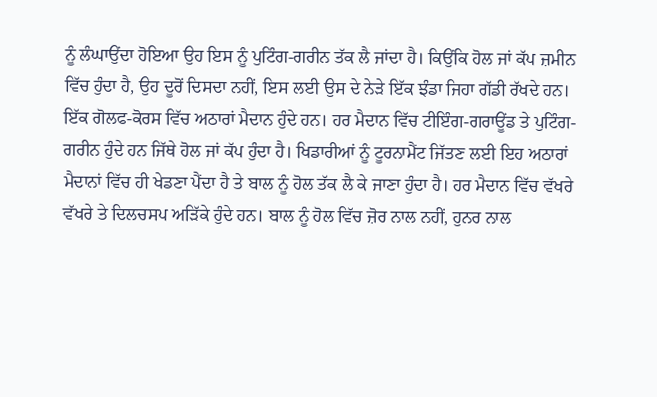ਨੂੰ ਲੰਘਾਉਂਦਾ ਹੋਇਆ ਉਹ ਇਸ ਨੂੰ ਪੁਟਿੰਗ-ਗਰੀਨ ਤੱਕ ਲੈ ਜਾਂਦਾ ਹੈ। ਕਿਉਂਕਿ ਹੋਲ ਜਾਂ ਕੱਪ ਜ਼ਮੀਨ ਵਿੱਚ ਹੁੰਦਾ ਹੈ, ਉਹ ਦੂਰੋਂ ਦਿਸਦਾ ਨਹੀਂ, ਇਸ ਲਈ ਉਸ ਦੇ ਨੇੜੇ ਇੱਕ ਝੰਡਾ ਜਿਹਾ ਗੱਡੀ ਰੱਖਦੇ ਹਨ। ਇੱਕ ਗੋਲਫ-ਕੋਰਸ ਵਿੱਚ ਅਠਾਰਾਂ ਮੈਦਾਨ ਹੁੰਦੇ ਹਨ। ਹਰ ਮੈਦਾਨ ਵਿੱਚ ਟੀਇੰਗ-ਗਰਾਊਂਡ ਤੇ ਪੁਟਿੰਗ-ਗਰੀਨ ਹੁੰਦੇ ਹਨ ਜਿੱਥੇ ਹੋਲ ਜਾਂ ਕੱਪ ਹੁੰਦਾ ਹੈ। ਖਿਡਾਰੀਆਂ ਨੂੰ ਟੂਰਨਾਮੈਂਟ ਜਿੱਤਣ ਲਈ ਇਹ ਅਠਾਰਾਂ ਮੈਦਾਨਾਂ ਵਿੱਚ ਹੀ ਖੇਡਣਾ ਪੈਂਦਾ ਹੈ ਤੇ ਬਾਲ ਨੂੰ ਹੋਲ ਤੱਕ ਲੈ ਕੇ ਜਾਣਾ ਹੁੰਦਾ ਹੈ। ਹਰ ਮੈਦਾਨ ਵਿੱਚ ਵੱਖਰੇ ਵੱਖਰੇ ਤੇ ਦਿਲਚਸਪ ਅੜਿੱਕੇ ਹੁੰਦੇ ਹਨ। ਬਾਲ ਨੂੰ ਹੋਲ ਵਿੱਚ ਜ਼ੋਰ ਨਾਲ ਨਹੀਂ, ਹੁਨਰ ਨਾਲ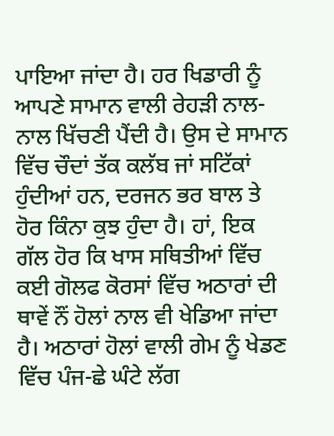ਪਾਇਆ ਜਾਂਦਾ ਹੈ। ਹਰ ਖਿਡਾਰੀ ਨੂੰ ਆਪਣੇ ਸਾਮਾਨ ਵਾਲੀ ਰੇਹੜੀ ਨਾਲ-ਨਾਲ ਖਿੱਚਣੀ ਪੈਂਦੀ ਹੈ। ਉਸ ਦੇ ਸਾਮਾਨ ਵਿੱਚ ਚੌਦਾਂ ਤੱਕ ਕਲੱਬ ਜਾਂ ਸਟਿੱਕਾਂ ਹੁੰਦੀਆਂ ਹਨ, ਦਰਜਨ ਭਰ ਬਾਲ ਤੇ ਹੋਰ ਕਿੰਨਾ ਕੁਝ ਹੁੰਦਾ ਹੈ। ਹਾਂ, ਇਕ ਗੱਲ ਹੋਰ ਕਿ ਖਾਸ ਸਥਿਤੀਆਂ ਵਿੱਚ ਕਈ ਗੋਲਫ ਕੋਰਸਾਂ ਵਿੱਚ ਅਠਾਰਾਂ ਦੀ ਥਾਵੇਂ ਨੌਂ ਹੋਲਾਂ ਨਾਲ ਵੀ ਖੇਡਿਆ ਜਾਂਦਾ ਹੈ। ਅਠਾਰਾਂ ਹੋਲਾਂ ਵਾਲੀ ਗੇਮ ਨੂੰ ਖੇਡਣ ਵਿੱਚ ਪੰਜ-ਛੇ ਘੰਟੇ ਲੱਗ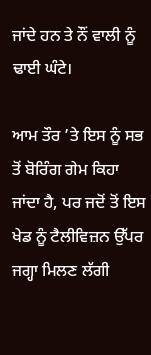ਜਾਂਦੇ ਹਨ ਤੇ ਨੌਂ ਵਾਲੀ ਨੂੰ ਢਾਈ ਘੰਟੇ।

ਆਮ ਤੌਰ ’ਤੇ ਇਸ ਨੂੰ ਸਭ ਤੋਂ ਬੋਰਿੰਗ ਗੇਮ ਕਿਹਾ ਜਾਂਦਾ ਹੈ, ਪਰ ਜਦੋਂ ਤੋਂ ਇਸ ਖੇਡ ਨੂੰ ਟੈਲੀਵਿਜ਼ਨ ਉੱਪਰ ਜਗ੍ਹਾ ਮਿਲਣ ਲੱਗੀ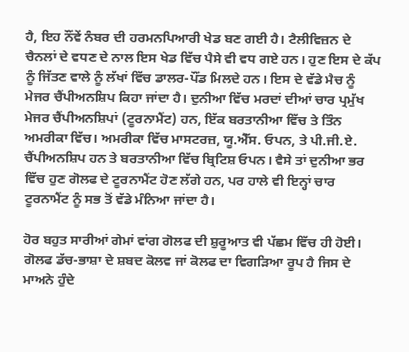ਹੈ, ਇਹ ਨੌਂਵੇਂ ਨੰਬਰ ਦੀ ਹਰਮਨਪਿਆਰੀ ਖੇਡ ਬਣ ਗਈ ਹੈ। ਟੈਲੀਵਿਜ਼ਨ ਦੇ ਚੈਨਲਾਂ ਦੇ ਵਧਣ ਦੇ ਨਾਲ ਇਸ ਖੇਡ ਵਿੱਚ ਪੈਸੇ ਵੀ ਵਧ ਗਏ ਹਨ। ਹੁਣ ਇਸ ਦੇ ਕੱਪ ਨੂੰ ਜਿੱਤਣ ਵਾਲੇ ਨੂੰ ਲੱਖਾਂ ਵਿੱਚ ਡਾਲਰ-ਪੌਂਡ ਮਿਲਦੇ ਹਨ। ਇਸ ਦੇ ਵੱਡੇ ਮੈਚ ਨੂੰ ਮੇਜਰ ਚੈਂਪੀਅਨਸ਼ਿਪ ਕਿਹਾ ਜਾਂਦਾ ਹੈ। ਦੁਨੀਆ ਵਿੱਚ ਮਰਦਾਂ ਦੀਆਂ ਚਾਰ ਪ੍ਰਮੁੱਖ ਮੇਜਰ ਚੈਂਪੀਅਨਸ਼ਿਪਾਂ (ਟੂਰਨਾਮੈਂਟ) ਹਨ, ਇੱਕ ਬਰਤਾਨੀਆ ਵਿੱਚ ਤੇ ਤਿੰਨ ਅਮਰੀਕਾ ਵਿੱਚ। ਅਮਰੀਕਾ ਵਿੱਚ ਮਾਸਟਰਜ਼, ਯੂ.ਐੱਸ. ਓਪਨ, ਤੇ ਪੀ.ਜੀ.ਏ. ਚੈਂਪੀਅਨਸ਼ਿਪ ਹਨ ਤੇ ਬਰਤਾਨੀਆ ਵਿੱਚ ਬ੍ਰਿਟਿਸ਼ ਓਪਨ। ਵੈਸੇ ਤਾਂ ਦੁਨੀਆ ਭਰ ਵਿੱਚ ਹੁਣ ਗੋਲਫ ਦੇ ਟੂਰਨਾਮੈਂਟ ਹੋਣ ਲੱਗੇ ਹਨ, ਪਰ ਹਾਲੇ ਵੀ ਇਨ੍ਹਾਂ ਚਾਰ ਟੂਰਨਾਮੈਂਟ ਨੂੰ ਸਭ ਤੋਂ ਵੱਡੇ ਮੰਨਿਆ ਜਾਂਦਾ ਹੈ।

ਹੋਰ ਬਹੁਤ ਸਾਰੀਆਂ ਗੇਮਾਂ ਵਾਂਗ ਗੋਲਫ ਦੀ ਸ਼ੁਰੂਆਤ ਵੀ ਪੱਛਮ ਵਿੱਚ ਹੀ ਹੋਈ। ਗੋਲਫ ਡੱਚ-ਭਾਸ਼ਾ ਦੇ ਸ਼ਬਦ ਕੋਲਵ ਜਾਂ ਕੋਲਫ ਦਾ ਵਿਗੜਿਆ ਰੂਪ ਹੈ ਜਿਸ ਦੇ ਮਾਅਨੇ ਹੁੰਦੇ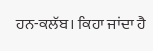ਹਨ-ਕਲੱਬ। ਕਿਹਾ ਜਾਂਦਾ ਹੈ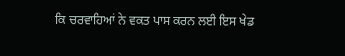ਕਿ ਚਰਵਾਹਿਆਂ ਨੇ ਵਕਤ ਪਾਸ ਕਰਨ ਲਈ ਇਸ ਖੇਡ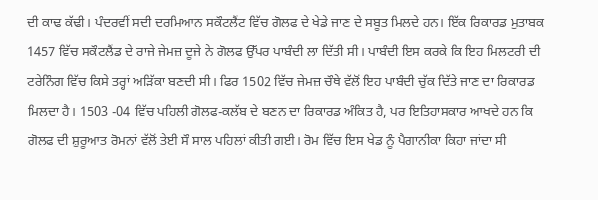ਦੀ ਕਾਢ ਕੱਢੀ। ਪੰਦਰਵੀਂ ਸਦੀ ਦਰਮਿਆਨ ਸਕੌਟਲੈਂਟ ਵਿੱਚ ਗੋਲਫ ਦੇ ਖੇਡੇ ਜਾਣ ਦੇ ਸਬੂਤ ਮਿਲਦੇ ਹਨ। ਇੱਕ ਰਿਕਾਰਡ ਮੁਤਾਬਕ 1457 ਵਿੱਚ ਸਕੌਟਲੈਂਡ ਦੇ ਰਾਜੇ ਜੇਮਜ਼ ਦੂਜੇ ਨੇ ਗੋਲਫ ਉੱਪਰ ਪਾਬੰਦੀ ਲਾ ਦਿੱਤੀ ਸੀ। ਪਾਬੰਦੀ ਇਸ ਕਰਕੇ ਕਿ ਇਹ ਮਿਲਟਰੀ ਦੀ ਟਰੇਨਿੰਗ ਵਿੱਚ ਕਿਸੇ ਤਰ੍ਹਾਂ ਅੜਿੱਕਾ ਬਣਦੀ ਸੀ। ਫਿਰ 1502 ਵਿੱਚ ਜੇਮਜ਼ ਚੌਥੇ ਵੱਲੋਂ ਇਹ ਪਾਬੰਦੀ ਚੁੱਕ ਦਿੱਤੇ ਜਾਣ ਦਾ ਰਿਕਾਰਡ ਮਿਲਦਾ ਹੈ। 1503 -04 ਵਿੱਚ ਪਹਿਲੀ ਗੋਲਫ-ਕਲੱਬ ਦੇ ਬਣਨ ਦਾ ਰਿਕਾਰਡ ਅੰਕਿਤ ਹੈ, ਪਰ ਇਤਿਹਾਸਕਾਰ ਆਖਦੇ ਹਨ ਕਿ ਗੋਲਫ ਦੀ ਸ਼ੁਰੂਆਤ ਰੋਮਨਾਂ ਵੱਲੋਂ ਤੇਈ ਸੌ ਸਾਲ ਪਹਿਲਾਂ ਕੀਤੀ ਗਈ। ਰੋਮ ਵਿੱਚ ਇਸ ਖੇਡ ਨੂੰ ਪੈਗਾਨੀਕਾ ਕਿਹਾ ਜਾਂਦਾ ਸੀ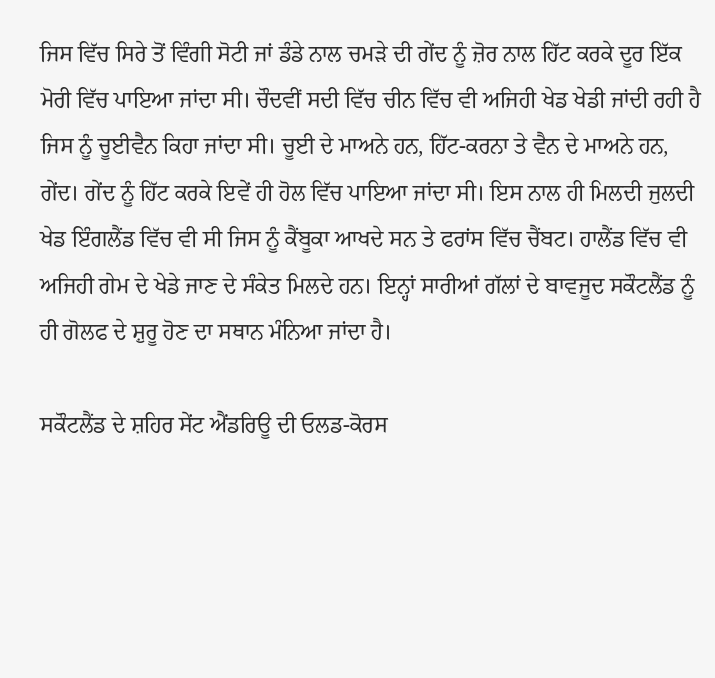ਜਿਸ ਵਿੱਚ ਸਿਰੇ ਤੋਂ ਵਿੰਗੀ ਸੋਟੀ ਜਾਂ ਡੰਡੇ ਨਾਲ ਚਮੜੇ ਦੀ ਗੇਂਦ ਨੂੰ ਜ਼ੋਰ ਨਾਲ ਹਿੱਟ ਕਰਕੇ ਦੂਰ ਇੱਕ ਮੋਰੀ ਵਿੱਚ ਪਾਇਆ ਜਾਂਦਾ ਸੀ। ਚੌਦਵੀਂ ਸਦੀ ਵਿੱਚ ਚੀਨ ਵਿੱਚ ਵੀ ਅਜਿਹੀ ਖੇਡ ਖੇਡੀ ਜਾਂਦੀ ਰਹੀ ਹੈ ਜਿਸ ਨੂੰ ਚੂਈਵੈਨ ਕਿਹਾ ਜਾਂਦਾ ਸੀ। ਚੂਈ ਦੇ ਮਾਅਨੇ ਹਨ, ਹਿੱਟ-ਕਰਨਾ ਤੇ ਵੈਨ ਦੇ ਮਾਅਨੇ ਹਨ, ਗੇਂਦ। ਗੇਂਦ ਨੂੰ ਹਿੱਟ ਕਰਕੇ ਇਵੇਂ ਹੀ ਹੋਲ ਵਿੱਚ ਪਾਇਆ ਜਾਂਦਾ ਸੀ। ਇਸ ਨਾਲ ਹੀ ਮਿਲਦੀ ਜੁਲਦੀ ਖੇਡ ਇੰਗਲੈਂਡ ਵਿੱਚ ਵੀ ਸੀ ਜਿਸ ਨੂੰ ਕੈਂਬੂਕਾ ਆਖਦੇ ਸਨ ਤੇ ਫਰਾਂਸ ਵਿੱਚ ਚੈਂਬਟ। ਹਾਲੈਂਡ ਵਿੱਚ ਵੀ ਅਜਿਹੀ ਗੇਮ ਦੇ ਖੇਡੇ ਜਾਣ ਦੇ ਸੰਕੇਤ ਮਿਲਦੇ ਹਨ। ਇਨ੍ਹਾਂ ਸਾਰੀਆਂ ਗੱਲਾਂ ਦੇ ਬਾਵਜੂਦ ਸਕੌਟਲੈਂਡ ਨੂੰ ਹੀ ਗੋਲਫ ਦੇ ਸ਼ੁਰੂ ਹੋਣ ਦਾ ਸਥਾਨ ਮੰਨਿਆ ਜਾਂਦਾ ਹੈ।

ਸਕੌਟਲੈਂਡ ਦੇ ਸ਼ਹਿਰ ਸੇਂਟ ਐਂਡਰਿਊ ਦੀ ਓਲਡ-ਕੋਰਸ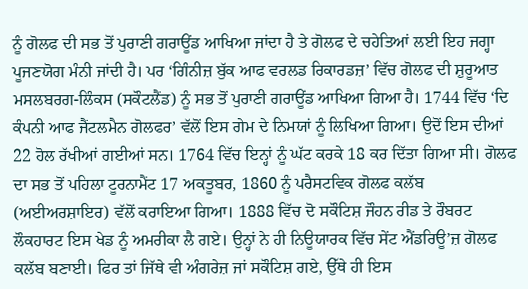ਨੂੰ ਗੋਲਫ ਦੀ ਸਭ ਤੋਂ ਪੁਰਾਣੀ ਗਰਾਊਂਡ ਆਖਿਆ ਜਾਂਦਾ ਹੈ ਤੇ ਗੋਲਫ ਦੇ ਚਹੇਤਿਆਂ ਲਈ ਇਹ ਜਗ੍ਹਾ ਪੂਜਣਯੋਗ ਮੰਨੀ ਜਾਂਦੀ ਹੈ। ਪਰ ‘ਗਿੰਨੀਜ਼ ਬੁੱਕ ਆਫ ਵਰਲਡ ਰਿਕਾਰਡਜ਼’ ਵਿੱਚ ਗੋਲਫ ਦੀ ਸ਼ੁਰੂਆਤ ਮਸਲਬਰਗ-ਲਿੰਕਸ (ਸਕੌਟਲੈਂਡ) ਨੂੰ ਸਭ ਤੋਂ ਪੁਰਾਣੀ ਗਰਾਊਂਡ ਆਖਿਆ ਗਿਆ ਹੈ। 1744 ਵਿੱਚ ‘ਦਿ ਕੰਪਨੀ ਆਫ ਜੈਂਟਲਮੈਨ ਗੋਲਫਰ’ ਵੱਲੋਂ ਇਸ ਗੇਮ ਦੇ ਨਿਮਯਾਂ ਨੂੰ ਲਿਖਿਆ ਗਿਆ। ਉਦੋਂ ਇਸ ਦੀਆਂ 22 ਹੋਲ ਰੱਖੀਆਂ ਗਈਆਂ ਸਨ। 1764 ਵਿੱਚ ਇਨ੍ਹਾਂ ਨੂੰ ਘੱਟ ਕਰਕੇ 18 ਕਰ ਦਿੱਤਾ ਗਿਆ ਸੀ। ਗੋਲਫ ਦਾ ਸਭ ਤੋਂ ਪਹਿਲਾ ਟੂਰਨਾਮੈਂਟ 17 ਅਕਤੂਬਰ, 1860 ਨੂੰ ਪਰੈਸਟਵਿਕ ਗੋਲਫ ਕਲੱਬ (ਅਈਅਰਸ਼ਾਇਰ) ਵੱਲੋਂ ਕਰਾਇਆ ਗਿਆ। 1888 ਵਿੱਚ ਦੋ ਸਕੌਟਿਸ਼ ਜੌਹਨ ਰੀਡ ਤੇ ਰੌਬਰਟ ਲੌਕਹਾਰਟ ਇਸ ਖੇਡ ਨੂੰ ਅਮਰੀਕਾ ਲੈ ਗਏ। ਉਨ੍ਹਾਂ ਨੇ ਹੀ ਨਿਊਯਾਰਕ ਵਿੱਚ ਸੇਂਟ ਐਂਡਰਿਊ’ਜ਼ ਗੋਲਫ ਕਲੱਬ ਬਣਾਈ। ਫਿਰ ਤਾਂ ਜਿੱਥੇ ਵੀ ਅੰਗਰੇਜ਼ ਜਾਂ ਸਕੌਟਿਸ਼ ਗਏ, ਉੱਥੇ ਹੀ ਇਸ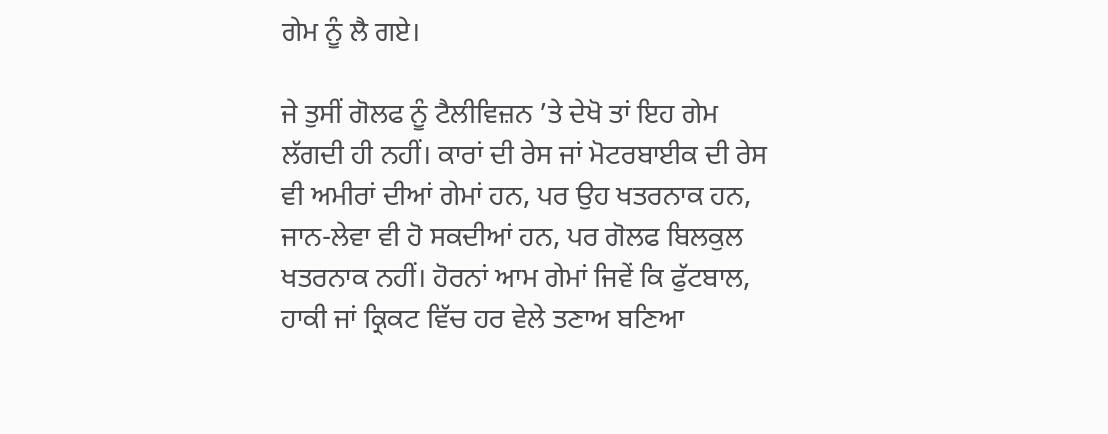ਗੇਮ ਨੂੰ ਲੈ ਗਏ।

ਜੇ ਤੁਸੀਂ ਗੋਲਫ ਨੂੰ ਟੈਲੀਵਿਜ਼ਨ ’ਤੇ ਦੇਖੋ ਤਾਂ ਇਹ ਗੇਮ ਲੱਗਦੀ ਹੀ ਨਹੀਂ। ਕਾਰਾਂ ਦੀ ਰੇਸ ਜਾਂ ਮੋਟਰਬਾਈਕ ਦੀ ਰੇਸ ਵੀ ਅਮੀਰਾਂ ਦੀਆਂ ਗੇਮਾਂ ਹਨ, ਪਰ ਉਹ ਖਤਰਨਾਕ ਹਨ, ਜਾਨ-ਲੇਵਾ ਵੀ ਹੋ ਸਕਦੀਆਂ ਹਨ, ਪਰ ਗੋਲਫ ਬਿਲਕੁਲ ਖਤਰਨਾਕ ਨਹੀਂ। ਹੋਰਨਾਂ ਆਮ ਗੇਮਾਂ ਜਿਵੇਂ ਕਿ ਫੁੱਟਬਾਲ, ਹਾਕੀ ਜਾਂ ਕ੍ਰਿਕਟ ਵਿੱਚ ਹਰ ਵੇਲੇ ਤਣਾਅ ਬਣਿਆ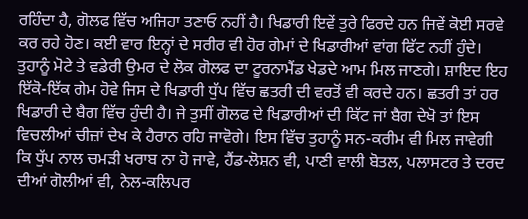ਰਹਿੰਦਾ ਹੈ, ਗੋਲਫ ਵਿੱਚ ਅਜਿਹਾ ਤਣਾਓ ਨਹੀਂ ਹੈ। ਖਿਡਾਰੀ ਇਵੇਂ ਤੁਰੇ ਫਿਰਦੇ ਹਨ ਜਿਵੇਂ ਕੋਈ ਸਰਵੇ ਕਰ ਰਹੇ ਹੋਣ। ਕਈ ਵਾਰ ਇਨ੍ਹਾਂ ਦੇ ਸਰੀਰ ਵੀ ਹੋਰ ਗੇਮਾਂ ਦੇ ਖਿਡਾਰੀਆਂ ਵਾਂਗ ਫਿੱਟ ਨਹੀਂ ਹੁੰਦੇ। ਤੁਹਾਨੂੰ ਮੋਟੇ ਤੇ ਵਡੇਰੀ ਉਮਰ ਦੇ ਲੋਕ ਗੋਲਫ ਦਾ ਟੂਰਨਾਮੈਂਡ ਖੇਡਦੇ ਆਮ ਮਿਲ ਜਾਣਗੇ। ਸ਼ਾਇਦ ਇਹ ਇੱਕੋ-ਇੱਕ ਗੇਮ ਹੋਵੇ ਜਿਸ ਦੇ ਖਿਡਾਰੀ ਧੁੱਪ ਵਿੱਚ ਛਤਰੀ ਦੀ ਵਰਤੋਂ ਵੀ ਕਰਦੇ ਹਨ। ਛਤਰੀ ਤਾਂ ਹਰ ਖਿਡਾਰੀ ਦੇ ਬੈਗ ਵਿੱਚ ਹੁੰਦੀ ਹੈ। ਜੇ ਤੁਸੀਂ ਗੋਲਫ ਦੇ ਖਿਡਾਰੀਆਂ ਦੀ ਕਿੱਟ ਜਾਂ ਬੈਗ ਦੇਖੋ ਤਾਂ ਇਸ ਵਿਚਲੀਆਂ ਚੀਜ਼ਾਂ ਦੇਖ ਕੇ ਹੈਰਾਨ ਰਹਿ ਜਾਵੋਗੇ। ਇਸ ਵਿੱਚ ਤੁਹਾਨੂੰ ਸਨ-ਕਰੀਮ ਵੀ ਮਿਲ ਜਾਵੇਗੀ ਕਿ ਧੁੱਪ ਨਾਲ ਚਮੜੀ ਖਰਾਬ ਨਾ ਹੋ ਜਾਵੇ, ਹੈਂਡ-ਲੋਸ਼ਨ ਵੀ, ਪਾਣੀ ਵਾਲੀ ਬੋਤਲ, ਪਲਾਸਟਰ ਤੇ ਦਰਦ ਦੀਆਂ ਗੋਲੀਆਂ ਵੀ, ਨੇਲ-ਕਲਿਪਰ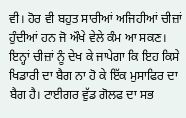ਵੀ। ਹੋਰ ਵੀ ਬਹੁਤ ਸਾਰੀਆਂ ਅਜਿਹੀਆਂ ਚੀਜ਼ਾਂ ਹੁੰਦੀਆਂ ਹਨ ਜੋ ਔਖੇ ਵੇਲੇ ਕੰਮ ਆ ਸਕਣ। ਇਨ੍ਹਾਂ ਚੀਜ਼ਾਂ ਨੂੰ ਦੇਖ ਕੇ ਜਾਪੇਗਾ ਕਿ ਇਹ ਕਿਸੇ ਖਿਡਾਰੀ ਦਾ ਬੈਗ ਨਾ ਹੋ ਕੇ ਇੱਕ ਮੁਸਾਫਿਰ ਦਾ ਬੈਗ ਹੈ। ਟਾਈਗਰ ਵੁੱਡ ਗੋਲਫ ਦਾ ਸਭ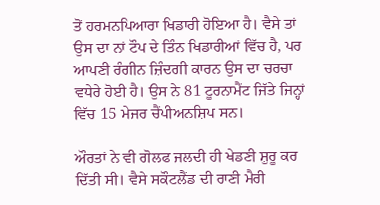ਤੋਂ ਹਰਮਨਪਿਆਰਾ ਖਿਡਾਰੀ ਹੋਇਆ ਹੈ। ਵੈਸੇ ਤਾਂ ਉਸ ਦਾ ਨਾਂ ਟੌਪ ਦੇ ਤਿੰਨ ਖਿਡਾਰੀਆਂ ਵਿੱਚ ਹੈ, ਪਰ ਆਪਣੀ ਰੰਗੀਨ ਜ਼ਿੰਦਗੀ ਕਾਰਨ ਉਸ ਦਾ ਚਰਚਾ ਵਧੇਰੇ ਹੋਈ ਹੈ। ਉਸ ਨੇ 81 ਟੂਰਨਾਮੈਂਟ ਜਿੱਤੇ ਜਿਨ੍ਹਾਂ ਵਿੱਚ 15 ਮੇਜਰ ਚੈਂਪੀਅਨਸ਼ਿਪ ਸਨ।

ਔਰਤਾਂ ਨੇ ਵੀ ਗੋਲਫ ਜਲਦੀ ਹੀ ਖੇਡਣੀ ਸ਼ੁਰੂ ਕਰ ਦਿੱਤੀ ਸੀ। ਵੈਸੇ ਸਕੌਟਲੈਂਡ ਦੀ ਰਾਣੀ ਮੈਰੀ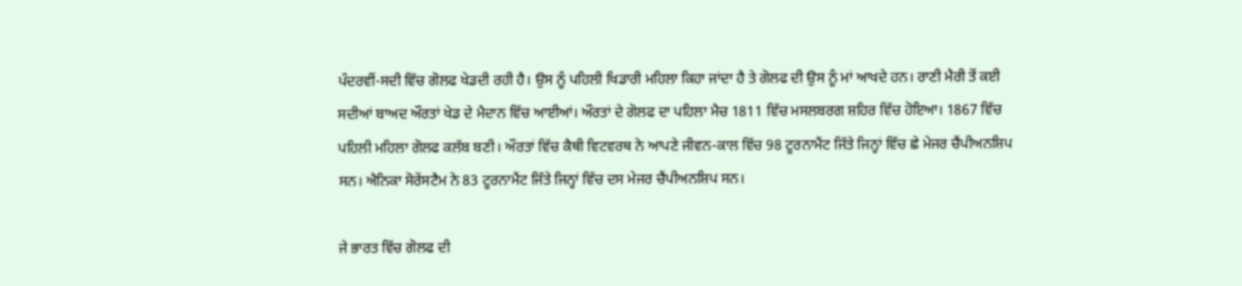ਪੰਦਰਵੀਂ-ਸਦੀ ਵਿੱਚ ਗੋਲਫ ਖੇਡਦੀ ਰਹੀ ਹੈ। ਉਸ ਨੂੰ ਪਹਿਲੀ ਖਿਡਾਰੀ ਮਹਿਲਾ ਕਿਹਾ ਜਾਂਦਾ ਹੈ ਤੇ ਗੋਲਫ ਦੀ ਉਸ ਨੂੰ ਮਾਂ ਆਖਦੇ ਹਨ। ਰਾਣੀ ਮੈਰੀ ਤੋਂ ਕਈ ਸਦੀਆਂ ਬਾਅਦ ਔਰਤਾਂ ਖੇਡ ਦੇ ਮੈਦਾਨ ਵਿੱਚ ਆਈਆਂ। ਔਰਤਾਂ ਦੇ ਗੋਲਫ ਦਾ ਪਹਿਲਾ ਮੈਚ 1811 ਵਿੱਚ ਮਸਲਬਰਗ ਸ਼ਹਿਰ ਵਿੱਚ ਹੋਇਆ। 1867 ਵਿੱਚ ਪਹਿਲੀ ਮਹਿਲਾ ਗੋਲਫ ਕਲੱਬ ਬਣੀ। ਔਰਤਾਂ ਵਿੱਚ ਕੈਥੀ ਵਿਟਵਰਥ ਨੇ ਆਪਣੇ ਜੀਵਨ-ਕਾਲ ਵਿੱਚ 98 ਟੂਰਨਾਮੈਂਟ ਜਿੱਤੇ ਜਿਨ੍ਹਾਂ ਵਿੱਚ ਛੇ ਮੇਜਰ ਚੈਂਪੀਅਨਸ਼ਿਪ ਸਨ। ਐਨਿਕਾ ਸੋਰੇਂਸਟੈਮ ਨੇ 83 ਟੂਰਨਾਮੈਂਟ ਜਿੱਤੇ ਜਿਨ੍ਹਾਂ ਵਿੱਚ ਦਸ ਮੇਜਰ ਚੈਂਪੀਅਨਸ਼ਿਪ ਸਨ।

ਜੇ ਭਾਰਤ ਵਿੱਚ ਗੋਲਫ ਦੀ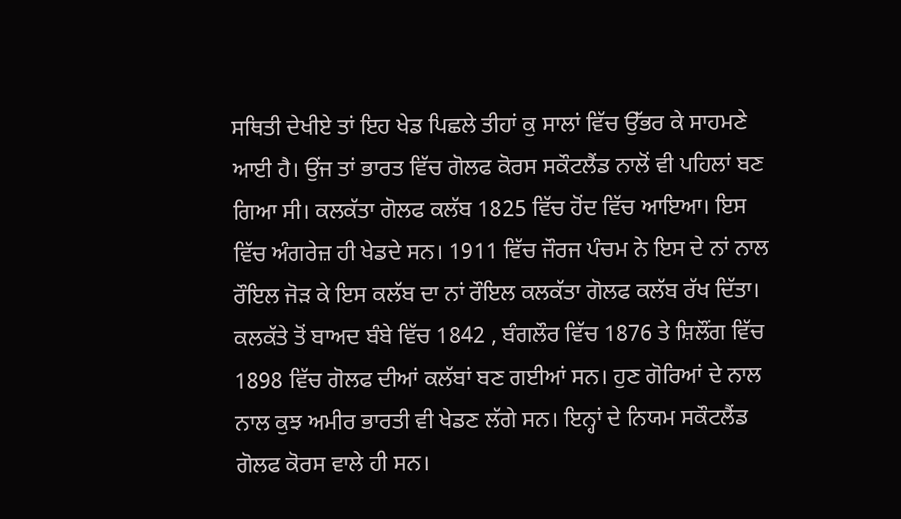ਸਥਿਤੀ ਦੇਖੀਏ ਤਾਂ ਇਹ ਖੇਡ ਪਿਛਲੇ ਤੀਹਾਂ ਕੁ ਸਾਲਾਂ ਵਿੱਚ ਉੱਭਰ ਕੇ ਸਾਹਮਣੇ ਆਈ ਹੈ। ਉਂਜ ਤਾਂ ਭਾਰਤ ਵਿੱਚ ਗੋਲਫ ਕੋਰਸ ਸਕੌਟਲੈਂਡ ਨਾਲੋਂ ਵੀ ਪਹਿਲਾਂ ਬਣ ਗਿਆ ਸੀ। ਕਲਕੱਤਾ ਗੋਲਫ ਕਲੱਬ 1825 ਵਿੱਚ ਹੋਂਦ ਵਿੱਚ ਆਇਆ। ਇਸ ਵਿੱਚ ਅੰਗਰੇਜ਼ ਹੀ ਖੇਡਦੇ ਸਨ। 1911 ਵਿੱਚ ਜੌਰਜ ਪੰਚਮ ਨੇ ਇਸ ਦੇ ਨਾਂ ਨਾਲ ਰੌਇਲ ਜੋੜ ਕੇ ਇਸ ਕਲੱਬ ਦਾ ਨਾਂ ਰੌਇਲ ਕਲਕੱਤਾ ਗੋਲਫ ਕਲੱਬ ਰੱਖ ਦਿੱਤਾ। ਕਲਕੱਤੇ ਤੋਂ ਬਾਅਦ ਬੰਬੇ ਵਿੱਚ 1842 , ਬੰਗਲੌਰ ਵਿੱਚ 1876 ਤੇ ਸ਼ਿਲੌਂਗ ਵਿੱਚ 1898 ਵਿੱਚ ਗੋਲਫ ਦੀਆਂ ਕਲੱਬਾਂ ਬਣ ਗਈਆਂ ਸਨ। ਹੁਣ ਗੋਰਿਆਂ ਦੇ ਨਾਲ ਨਾਲ ਕੁਝ ਅਮੀਰ ਭਾਰਤੀ ਵੀ ਖੇਡਣ ਲੱਗੇ ਸਨ। ਇਨ੍ਹਾਂ ਦੇ ਨਿਯਮ ਸਕੌਟਲੈਂਡ ਗੋਲਫ ਕੋਰਸ ਵਾਲੇ ਹੀ ਸਨ।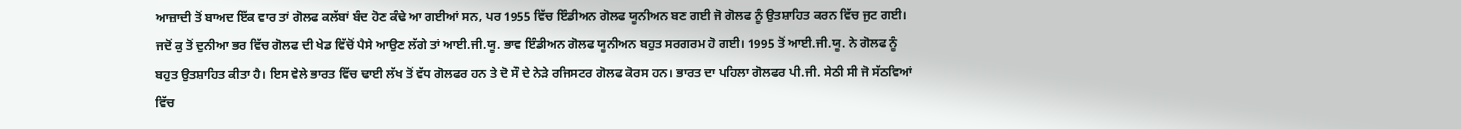ਆਜ਼ਾਦੀ ਤੋਂ ਬਾਅਦ ਇੱਕ ਵਾਰ ਤਾਂ ਗੋਲਫ ਕਲੱਬਾਂ ਬੰਦ ਹੋਣ ਕੰਢੇ ਆ ਗਈਆਂ ਸਨ, ਪਰ 1955 ਵਿੱਚ ਇੰਡੀਅਨ ਗੋਲਫ ਯੂਨੀਅਨ ਬਣ ਗਈ ਜੋ ਗੋਲਫ ਨੂੰ ਉਤਸ਼ਾਹਿਤ ਕਰਨ ਵਿੱਚ ਜੁਟ ਗਈ। ਜਦੋਂ ਕੁ ਤੋਂ ਦੁਨੀਆ ਭਰ ਵਿੱਚ ਗੋਲਫ ਦੀ ਖੇਡ ਵਿੱਚੋਂ ਪੈਸੇ ਆਉਣ ਲੱਗੇ ਤਾਂ ਆਈ.ਜੀ.ਯੂ. ਭਾਵ ਇੰਡੀਅਨ ਗੋਲਫ ਯੂਨੀਅਨ ਬਹੁਤ ਸਰਗਰਮ ਹੋ ਗਈ। 1995 ਤੋਂ ਆਈ.ਜੀ.ਯੂ. ਨੇ ਗੋਲਫ ਨੂੰ ਬਹੁਤ ਉਤਸ਼ਾਹਿਤ ਕੀਤਾ ਹੈ। ਇਸ ਵੇਲੇ ਭਾਰਤ ਵਿੱਚ ਢਾਈ ਲੱਖ ਤੋਂ ਵੱਧ ਗੋਲਫਰ ਹਨ ਤੇ ਦੋ ਸੌ ਦੇ ਨੇੜੇ ਰਜਿਸਟਰ ਗੋਲਫ ਕੋਰਸ ਹਨ। ਭਾਰਤ ਦਾ ਪਹਿਲਾ ਗੋਲਫਰ ਪੀ.ਜੀ. ਸੇਠੀ ਸੀ ਜੋ ਸੱਠਵਿਆਂ ਵਿੱਚ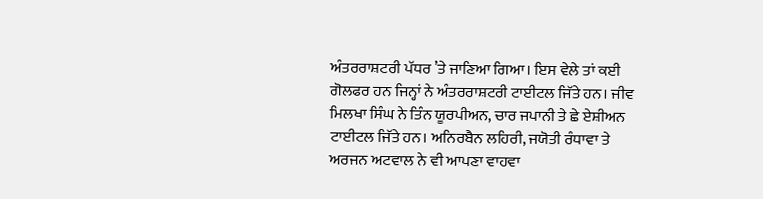ਅੰਤਰਰਾਸ਼ਟਰੀ ਪੱਧਰ ’ਤੇ ਜਾਣਿਆ ਗਿਆ। ਇਸ ਵੇਲੇ ਤਾਂ ਕਈ ਗੋਲਫਰ ਹਨ ਜਿਨ੍ਹਾਂ ਨੇ ਅੰਤਰਰਾਸ਼ਟਰੀ ਟਾਈਟਲ ਜਿੱਤੇ ਹਨ। ਜੀਵ ਮਿਲਖਾ ਸਿੰਘ ਨੇ ਤਿੰਨ ਯੂਰਪੀਅਨ, ਚਾਰ ਜਪਾਨੀ ਤੇ ਛੇ ਏਸ਼ੀਅਨ ਟਾਈਟਲ ਜਿੱਤੇ ਹਨ। ਅਨਿਰਬੈਨ ਲਹਿਰੀ, ਜਯੋਤੀ ਰੰਧਾਵਾ ਤੇ ਅਰਜਨ ਅਟਵਾਲ ਨੇ ਵੀ ਆਪਣਾ ਵਾਹਵਾ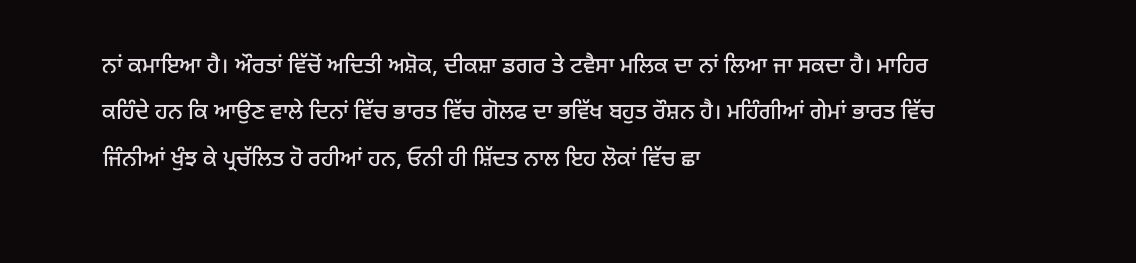ਨਾਂ ਕਮਾਇਆ ਹੈ। ਔਰਤਾਂ ਵਿੱਚੋਂ ਅਦਿਤੀ ਅਸ਼ੋਕ, ਦੀਕਸ਼ਾ ਡਗਰ ਤੇ ਟਵੈਸਾ ਮਲਿਕ ਦਾ ਨਾਂ ਲਿਆ ਜਾ ਸਕਦਾ ਹੈ। ਮਾਹਿਰ ਕਹਿੰਦੇ ਹਨ ਕਿ ਆਉਣ ਵਾਲੇ ਦਿਨਾਂ ਵਿੱਚ ਭਾਰਤ ਵਿੱਚ ਗੋਲਫ ਦਾ ਭਵਿੱਖ ਬਹੁਤ ਰੌਸ਼ਨ ਹੈ। ਮਹਿੰਗੀਆਂ ਗੇਮਾਂ ਭਾਰਤ ਵਿੱਚ ਜਿੰਨੀਆਂ ਖੁੰਝ ਕੇ ਪ੍ਰਚੱਲਿਤ ਹੋ ਰਹੀਆਂ ਹਨ, ਓਨੀ ਹੀ ਸ਼ਿੱਦਤ ਨਾਲ ਇਹ ਲੋਕਾਂ ਵਿੱਚ ਛਾ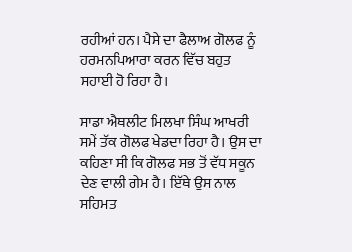ਰਹੀਆਂ ਹਨ। ਪੈਸੇ ਦਾ ਫੈਲਾਅ ਗੋਲਫ ਨੂੰ ਹਰਮਨਪਿਆਰਾ ਕਰਨ ਵਿੱਚ ਬਹੁਤ ਸਹਾਈ ਹੋ ਰਿਹਾ ਹੈ।

ਸਾਡਾ ਐਥਲੀਟ ਮਿਲਖਾ ਸਿੰਘ ਆਖਰੀ ਸਮੇਂ ਤੱਕ ਗੋਲਫ ਖੇਡਦਾ ਰਿਹਾ ਹੈ। ਉਸ ਦਾ ਕਹਿਣਾ ਸੀ ਕਿ ਗੋਲਫ ਸਭ ਤੋਂ ਵੱਧ ਸਕੂਨ ਦੇਣ ਵਾਲੀ ਗੇਮ ਹੈ। ਇੱਥੇ ਉਸ ਨਾਲ ਸਹਿਮਤ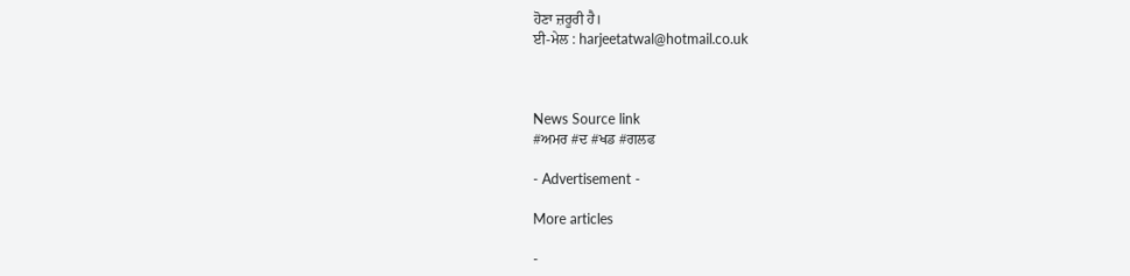ਹੋਣਾ ਜ਼ਰੂਰੀ ਹੈ।
ਈ-ਮੇਲ : harjeetatwal@hotmail.co.uk



News Source link
#ਅਮਰ #ਦ #ਖਡ #ਗਲਫ

- Advertisement -

More articles

-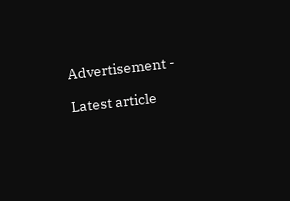Advertisement -

Latest article